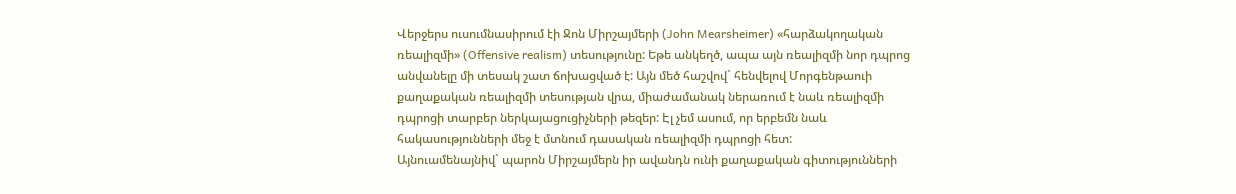Վերջերս ուսումնասիրում էի Ջոն Միրշայմերի (John Mearsheimer) «հարձակողական ռեալիզմի» (Offensive realism) տեսությունը: Եթե անկեղծ, ապա այն ռեալիզմի նոր դպրոց անվանելը մի տեսակ շատ ճոխացված է: Այն մեծ հաշվով` հենվելով Մորգենթաուի քաղաքական ռեալիզմի տեսության վրա, միաժամանակ ներառում է նաև ռեալիզմի դպրոցի տարբեր ներկայացուցիչների թեզեր: Էլ չեմ ասում, որ երբեմն նաև հակասությունների մեջ է մտնում դասական ռեալիզմի դպրոցի հետ:
Այնուամենայնիվ` պարոն Միրշայմերն իր ավանդն ունի քաղաքական գիտությունների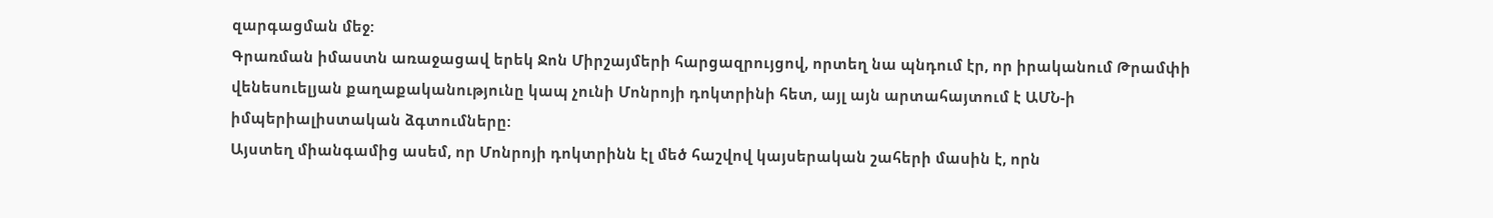զարգացման մեջ:
Գրառման իմաստն առաջացավ երեկ Ջոն Միրշայմերի հարցազրույցով, որտեղ նա պնդում էր, որ իրականում Թրամփի վենեսուելյան քաղաքականությունը կապ չունի Մոնրոյի դոկտրինի հետ, այլ այն արտահայտում է ԱՄՆ-ի իմպերիալիստական ձգտումները:
Այստեղ միանգամից ասեմ, որ Մոնրոյի դոկտրինն էլ մեծ հաշվով կայսերական շահերի մասին է, որն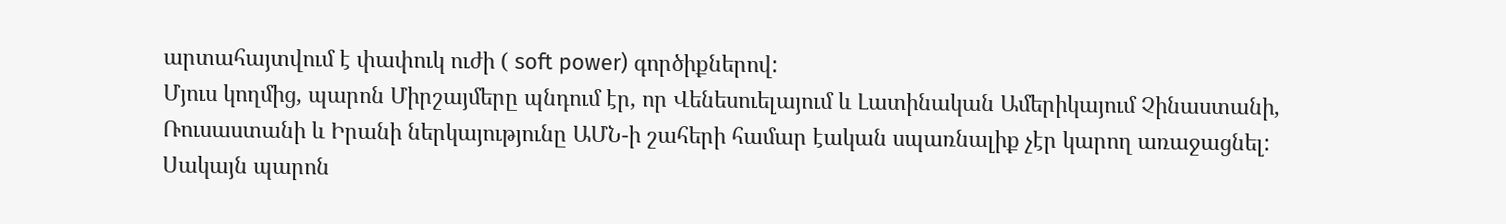արտահայտվում է փափուկ ուժի ( soft power) գործիքներով:
Մյուս կողմից, պարոն Միրշայմերը պնդում էր, որ Վենեսուելայում և Լատինական Ամերիկայում Չինաստանի, Ռուսաստանի և Իրանի ներկայությունը ԱՄՆ-ի շահերի համար էական սպառնալիք չէր կարող առաջացնել: Սակայն պարոն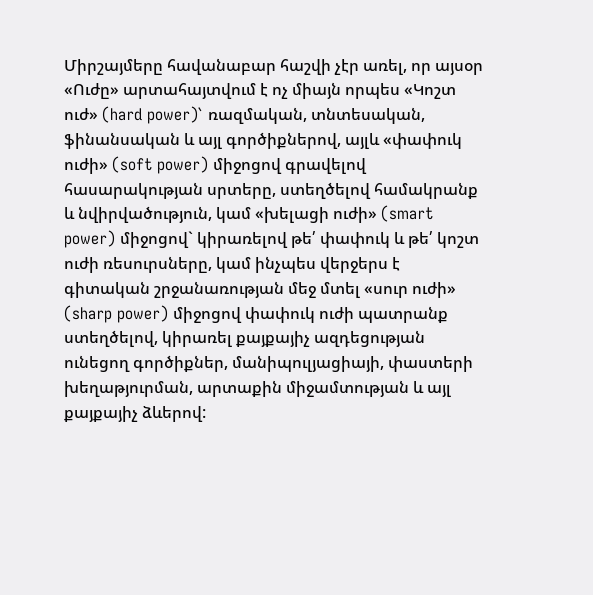Միրշայմերը հավանաբար հաշվի չէր առել, որ այսօր «Ուժը» արտահայտվում է ոչ միայն որպես «Կոշտ ուժ» (hard power)` ռազմական, տնտեսական, ֆինանսական և այլ գործիքներով, այլև «փափուկ ուժի» (soft power) միջոցով գրավելով հասարակության սրտերը, ստեղծելով համակրանք և նվիրվածություն, կամ «խելացի ուժի» (smart power) միջոցով` կիրառելով թե՛ փափուկ և թե՛ կոշտ ուժի ռեսուրսները, կամ ինչպես վերջերս է գիտական շրջանառության մեջ մտել «սուր ուժի» (sharp power) միջոցով փափուկ ուժի պատրանք ստեղծելով, կիրառել քայքայիչ ազդեցության ունեցող գործիքներ, մանիպուլյացիայի, փաստերի խեղաթյուրման, արտաքին միջամտության և այլ քայքայիչ ձևերով: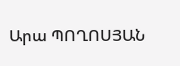Արա ՊՈՂՈՍՅԱՆ